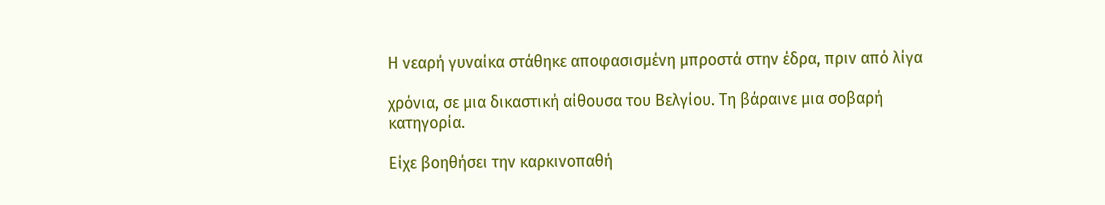Η νεαρή γυναίκα στάθηκε αποφασισμένη μπροστά στην έδρα, πριν από λίγα

χρόνια, σε μια δικαστική αίθουσα του Βελγίου. Τη βάραινε μια σοβαρή κατηγορία.

Είχε βοηθήσει την καρκινοπαθή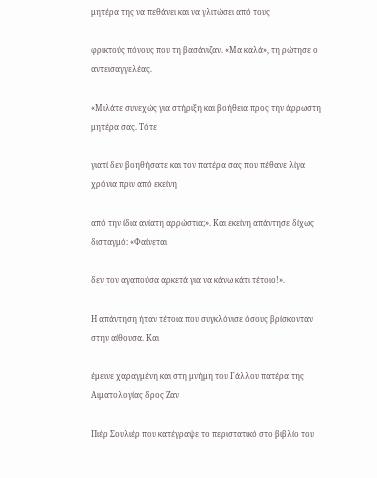μητέρα της να πεθάνει και να γλιτώσει από τους

φρικτούς πόνους που τη βασάνιζαν. «Μα καλά», τη ρώτησε ο αντεισαγγελέας.

«Μιλάτε συνεχώς για στήριξη και βοήθεια προς την άρρωστη μητέρα σας. Τότε

γιατί δεν βοηθήσατε και τον πατέρα σας που πέθανε λίγα χρόνια πριν από εκείνη

από την ίδια ανίατη αρρώστια;». Και εκείνη απάντησε δίχως δισταγμό: «Φαίνεται

δεν τον αγαπούσα αρκετά για να κάνω κάτι τέτοιο!».

Η απάντηση ήταν τέτοια που συγκλόνισε όσους βρίσκονταν στην αίθουσα. Και

έμεινε χαραγμένη και στη μνήμη του Γάλλου πατέρα της Αιματολογίας δρος Ζαν

Πιέρ Σουλιέρ που κατέγραψε το περιστατικό στο βιβλίο του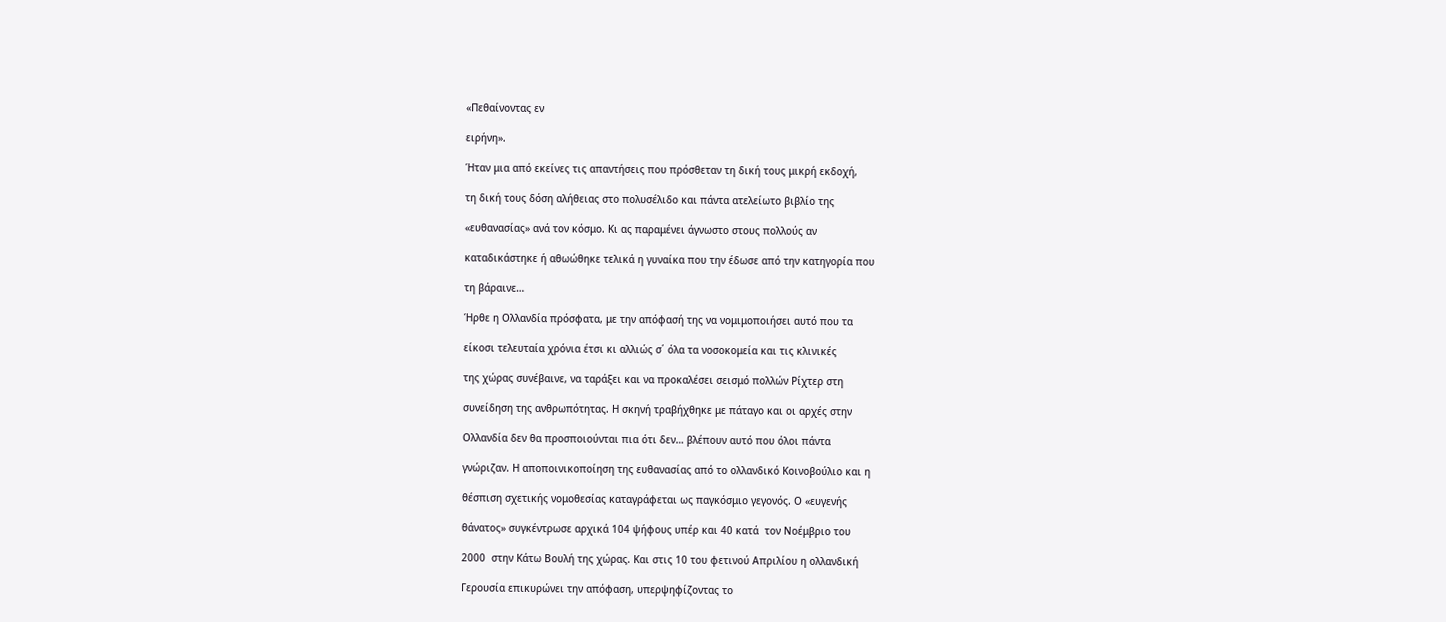«Πεθαίνοντας εν

ειρήνη».

Ήταν μια από εκείνες τις απαντήσεις που πρόσθεταν τη δική τους μικρή εκδοχή,

τη δική τους δόση αλήθειας στο πολυσέλιδο και πάντα ατελείωτο βιβλίο της

«ευθανασίας» ανά τον κόσμο. Κι ας παραμένει άγνωστο στους πολλούς αν

καταδικάστηκε ή αθωώθηκε τελικά η γυναίκα που την έδωσε από την κατηγορία που

τη βάραινε…

Ήρθε η Ολλανδία πρόσφατα, με την απόφασή της να νομιμοποιήσει αυτό που τα

είκοσι τελευταία χρόνια έτσι κι αλλιώς σ΄ όλα τα νοσοκομεία και τις κλινικές

της χώρας συνέβαινε, να ταράξει και να προκαλέσει σεισμό πολλών Ρίχτερ στη

συνείδηση της ανθρωπότητας. Η σκηνή τραβήχθηκε με πάταγο και οι αρχές στην

Ολλανδία δεν θα προσποιούνται πια ότι δεν… βλέπουν αυτό που όλοι πάντα

γνώριζαν. Η αποποινικοποίηση της ευθανασίας από το ολλανδικό Κοινοβούλιο και η

θέσπιση σχετικής νομοθεσίας καταγράφεται ως παγκόσμιο γεγονός. Ο «ευγενής

θάνατος» συγκέντρωσε αρχικά 104 ψήφους υπέρ και 40 κατά  τον Νοέμβριο του

2000  στην Κάτω Βουλή της χώρας. Και στις 10 του φετινού Απριλίου η ολλανδική

Γερουσία επικυρώνει την απόφαση, υπερψηφίζοντας το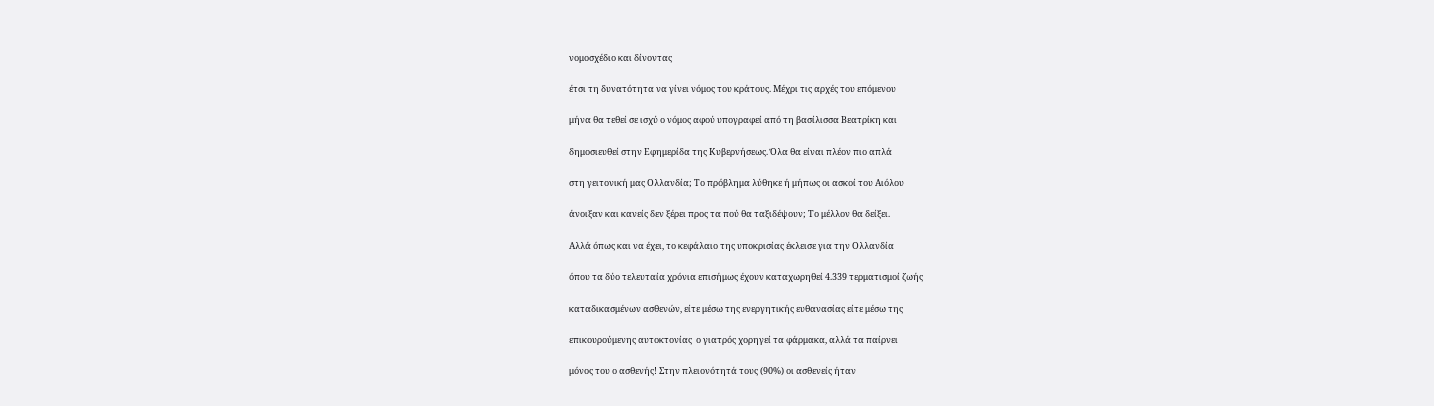νομοσχέδιο και δίνοντας

έτσι τη δυνατότητα να γίνει νόμος του κράτους. Μέχρι τις αρχές του επόμενου

μήνα θα τεθεί σε ισχύ ο νόμος αφού υπογραφεί από τη βασίλισσα Βεατρίκη και

δημοσιευθεί στην Εφημερίδα της Κυβερνήσεως. Όλα θα είναι πλέον πιο απλά

στη γειτονική μας Ολλανδία; Το πρόβλημα λύθηκε ή μήπως οι ασκοί του Αιόλου

άνοιξαν και κανείς δεν ξέρει προς τα πού θα ταξιδέψουν; Το μέλλον θα δείξει.

Αλλά όπως και να έχει, το κεφάλαιο της υποκρισίας έκλεισε για την Ολλανδία

όπου τα δύο τελευταία χρόνια επισήμως έχουν καταχωρηθεί 4.339 τερματισμοί ζωής

καταδικασμένων ασθενών, είτε μέσω της ενεργητικής ευθανασίας είτε μέσω της

επικουρούμενης αυτοκτονίας  ο γιατρός χορηγεί τα φάρμακα, αλλά τα παίρνει

μόνος του ο ασθενής! Στην πλειονότητά τους (90%) οι ασθενείς ήταν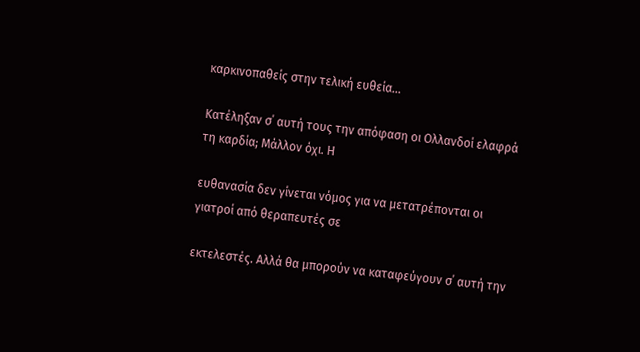καρκινοπαθείς στην τελική ευθεία…

Κατέληξαν σ΄ αυτή τους την απόφαση οι Ολλανδοί ελαφρά τη καρδία; Μάλλον όχι. Η

ευθανασία δεν γίνεται νόμος για να μετατρέπονται οι γιατροί από θεραπευτές σε

εκτελεστές. Αλλά θα μπορούν να καταφεύγουν σ΄ αυτή την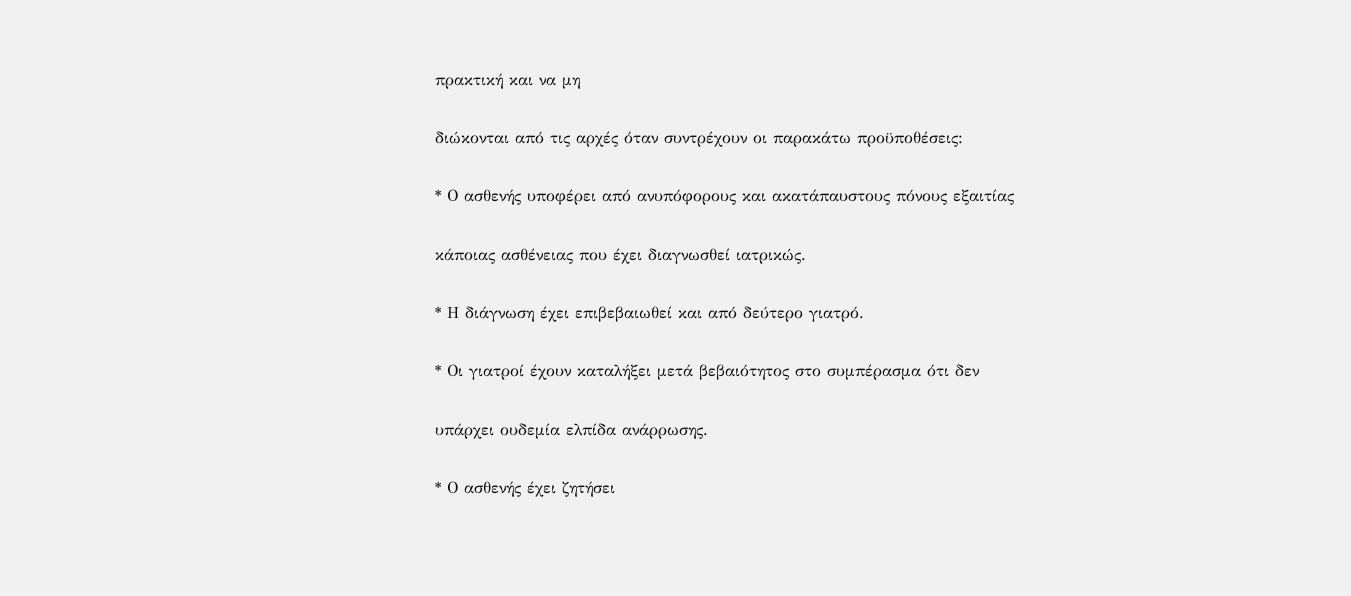πρακτική και να μη

διώκονται από τις αρχές όταν συντρέχουν οι παρακάτω προϋποθέσεις:

* Ο ασθενής υποφέρει από ανυπόφορους και ακατάπαυστους πόνους εξαιτίας

κάποιας ασθένειας που έχει διαγνωσθεί ιατρικώς.

* Η διάγνωση έχει επιβεβαιωθεί και από δεύτερο γιατρό.

* Οι γιατροί έχουν καταλήξει μετά βεβαιότητος στο συμπέρασμα ότι δεν

υπάρχει ουδεμία ελπίδα ανάρρωσης.

* Ο ασθενής έχει ζητήσει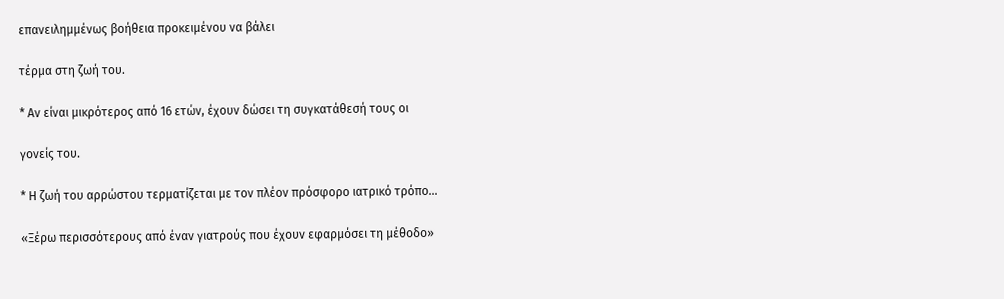επανειλημμένως βοήθεια προκειμένου να βάλει

τέρμα στη ζωή του.

* Αν είναι μικρότερος από 16 ετών, έχουν δώσει τη συγκατάθεσή τους οι

γονείς του.

* Η ζωή του αρρώστου τερματίζεται με τον πλέον πρόσφορο ιατρικό τρόπο…

«Ξέρω περισσότερους από έναν γιατρούς που έχουν εφαρμόσει τη μέθοδο»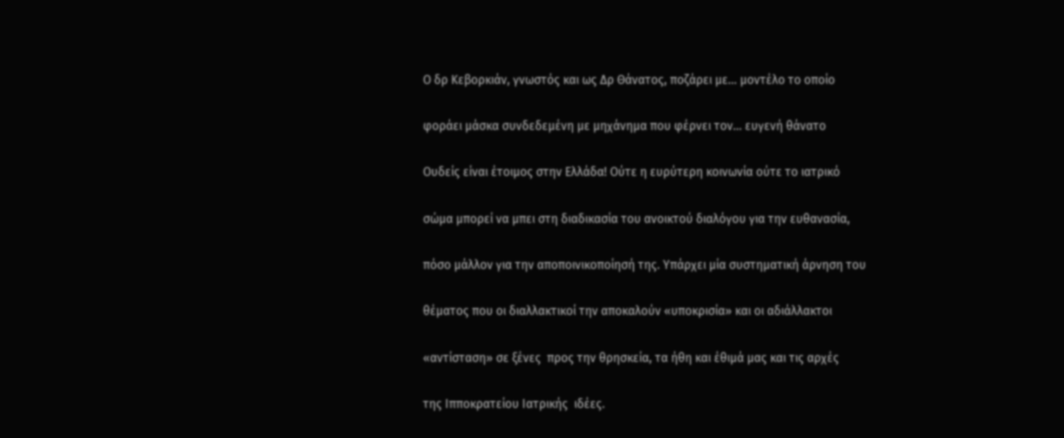Ο δρ Κεβορκιάν, γνωστός και ως Δρ Θάνατος, ποζάρει με… μοντέλο το οποίο

φοράει μάσκα συνδεδεμένη με μηχάνημα που φέρνει τον… ευγενή θάνατο

Ουδείς είναι έτοιμος στην Ελλάδα! Ούτε η ευρύτερη κοινωνία ούτε το ιατρικό

σώμα μπορεί να μπει στη διαδικασία του ανοικτού διαλόγου για την ευθανασία,

πόσο μάλλον για την αποποινικοποίησή της. Υπάρχει μία συστηματική άρνηση του

θέματος που οι διαλλακτικοί την αποκαλούν «υποκρισία» και οι αδιάλλακτοι

«αντίσταση» σε ξένες  προς την θρησκεία, τα ήθη και έθιμά μας και τις αρχές

της Ιπποκρατείου Ιατρικής  ιδέες.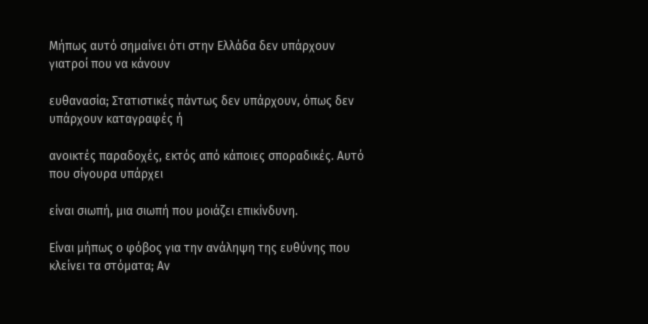Μήπως αυτό σημαίνει ότι στην Ελλάδα δεν υπάρχουν γιατροί που να κάνουν

ευθανασία; Στατιστικές πάντως δεν υπάρχουν, όπως δεν υπάρχουν καταγραφές ή

ανοικτές παραδοχές, εκτός από κάποιες σποραδικές. Αυτό που σίγουρα υπάρχει

είναι σιωπή, μια σιωπή που μοιάζει επικίνδυνη.

Είναι μήπως ο φόβος για την ανάληψη της ευθύνης που κλείνει τα στόματα; Αν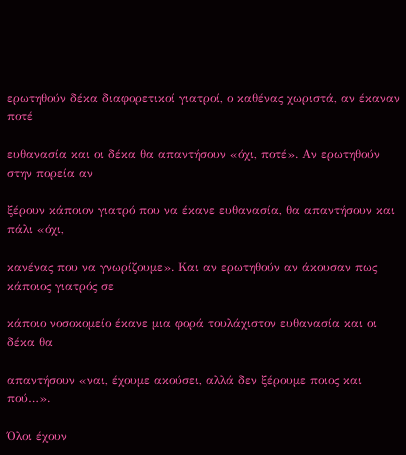ερωτηθούν δέκα διαφορετικοί γιατροί, ο καθένας χωριστά, αν έκαναν ποτέ

ευθανασία και οι δέκα θα απαντήσουν «όχι, ποτέ». Αν ερωτηθούν στην πορεία αν

ξέρουν κάποιον γιατρό που να έκανε ευθανασία, θα απαντήσουν και πάλι «όχι,

κανένας που να γνωρίζουμε». Και αν ερωτηθούν αν άκουσαν πως κάποιος γιατρός σε

κάποιο νοσοκομείο έκανε μια φορά τουλάχιστον ευθανασία και οι δέκα θα

απαντήσουν «ναι, έχουμε ακούσει, αλλά δεν ξέρουμε ποιος και πού…».

Όλοι έχουν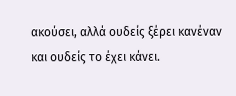ακούσει, αλλά ουδείς ξέρει κανέναν και ουδείς το έχει κάνει.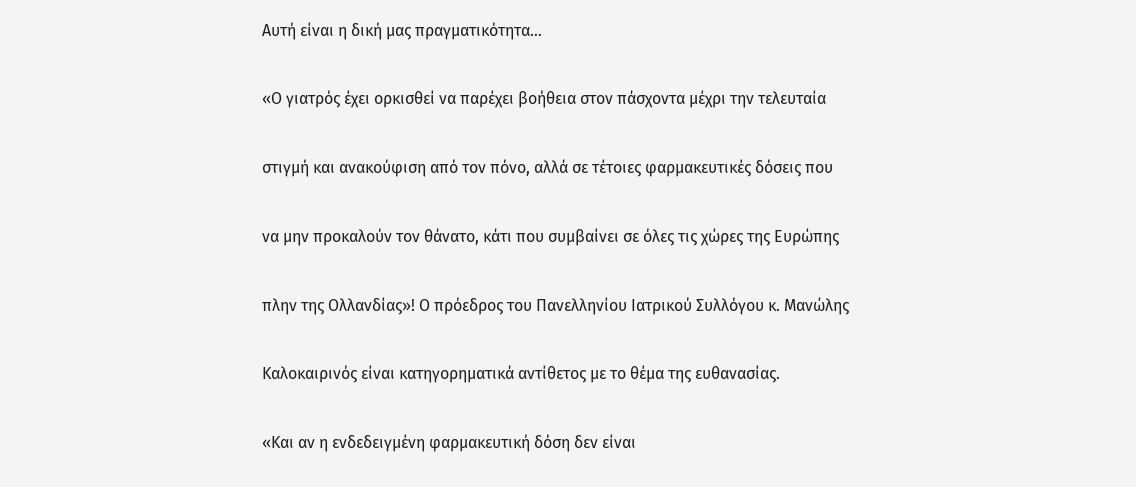Αυτή είναι η δική μας πραγματικότητα…

«Ο γιατρός έχει ορκισθεί να παρέχει βοήθεια στον πάσχοντα μέχρι την τελευταία

στιγμή και ανακούφιση από τον πόνο, αλλά σε τέτοιες φαρμακευτικές δόσεις που

να μην προκαλούν τον θάνατο, κάτι που συμβαίνει σε όλες τις χώρες της Ευρώπης

πλην της Ολλανδίας»! Ο πρόεδρος του Πανελληνίου Ιατρικού Συλλόγου κ. Μανώλης

Καλοκαιρινός είναι κατηγορηματικά αντίθετος με το θέμα της ευθανασίας.

«Και αν η ενδεδειγμένη φαρμακευτική δόση δεν είναι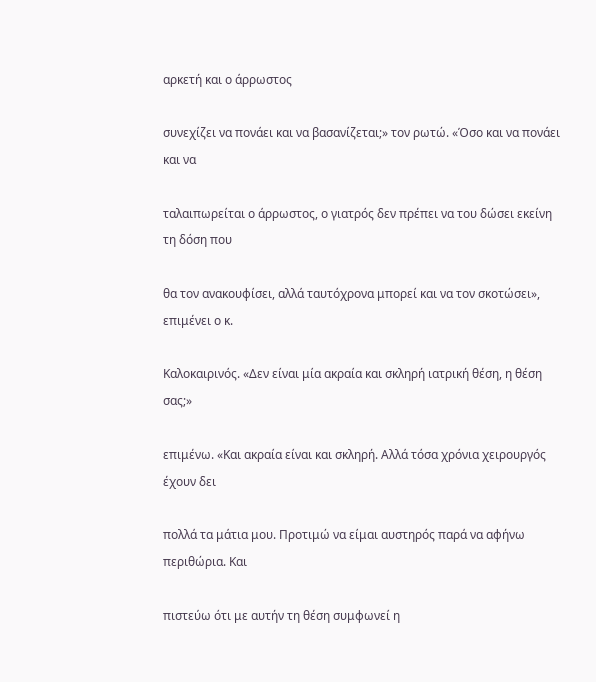αρκετή και ο άρρωστος

συνεχίζει να πονάει και να βασανίζεται;» τον ρωτώ. «Όσο και να πονάει και να

ταλαιπωρείται ο άρρωστος, ο γιατρός δεν πρέπει να του δώσει εκείνη τη δόση που

θα τον ανακουφίσει, αλλά ταυτόχρονα μπορεί και να τον σκοτώσει», επιμένει ο κ.

Καλοκαιρινός. «Δεν είναι μία ακραία και σκληρή ιατρική θέση, η θέση σας;»

επιμένω. «Και ακραία είναι και σκληρή. Αλλά τόσα χρόνια χειρουργός έχουν δει

πολλά τα μάτια μου. Προτιμώ να είμαι αυστηρός παρά να αφήνω περιθώρια. Και

πιστεύω ότι με αυτήν τη θέση συμφωνεί η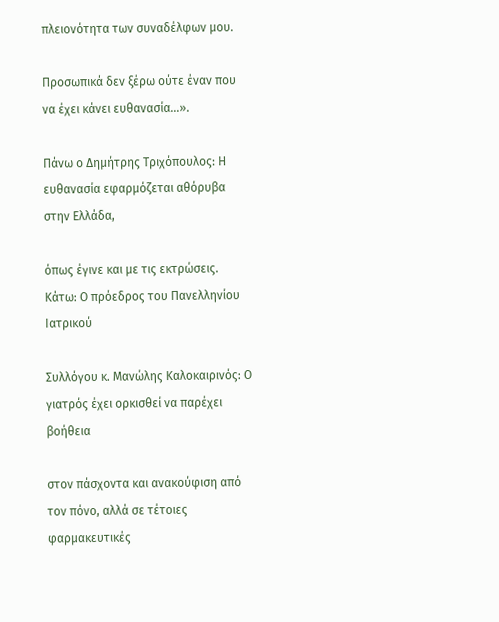πλειονότητα των συναδέλφων μου.

Προσωπικά δεν ξέρω ούτε έναν που να έχει κάνει ευθανασία…».

Πάνω ο Δημήτρης Τριχόπουλος: Η ευθανασία εφαρμόζεται αθόρυβα στην Ελλάδα,

όπως έγινε και με τις εκτρώσεις. Κάτω: Ο πρόεδρος του Πανελληνίου Ιατρικού

Συλλόγου κ. Μανώλης Καλοκαιρινός: Ο γιατρός έχει ορκισθεί να παρέχει βοήθεια

στον πάσχοντα και ανακούφιση από τον πόνο, αλλά σε τέτοιες φαρμακευτικές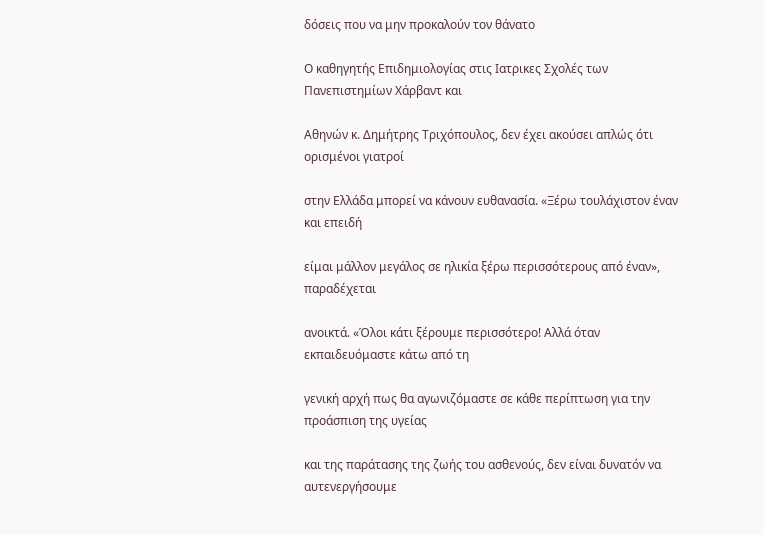δόσεις που να μην προκαλούν τον θάνατο

Ο καθηγητής Επιδημιολογίας στις Ιατρικες Σχολές των Πανεπιστημίων Χάρβαντ και

Αθηνών κ. Δημήτρης Τριχόπουλος, δεν έχει ακούσει απλώς ότι ορισμένοι γιατροί

στην Ελλάδα μπορεί να κάνουν ευθανασία. «Ξέρω τουλάχιστον έναν και επειδή

είμαι μάλλον μεγάλος σε ηλικία ξέρω περισσότερους από έναν», παραδέχεται

ανοικτά. «Όλοι κάτι ξέρουμε περισσότερο! Αλλά όταν εκπαιδευόμαστε κάτω από τη

γενική αρχή πως θα αγωνιζόμαστε σε κάθε περίπτωση για την προάσπιση της υγείας

και της παράτασης της ζωής του ασθενούς, δεν είναι δυνατόν να αυτενεργήσουμε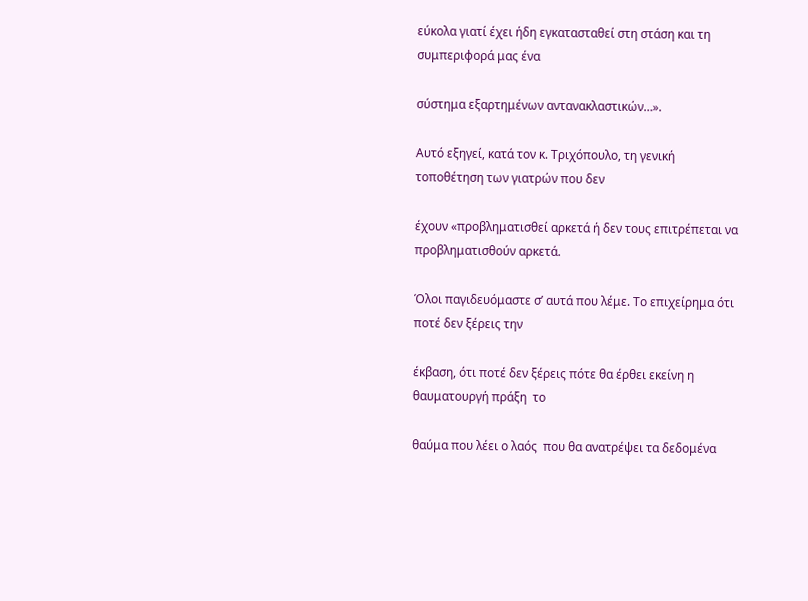εύκολα γιατί έχει ήδη εγκατασταθεί στη στάση και τη συμπεριφορά μας ένα

σύστημα εξαρτημένων αντανακλαστικών…».

Αυτό εξηγεί, κατά τον κ. Τριχόπουλο, τη γενική τοποθέτηση των γιατρών που δεν

έχουν «προβληματισθεί αρκετά ή δεν τους επιτρέπεται να προβληματισθούν αρκετά.

Όλοι παγιδευόμαστε σ’ αυτά που λέμε. Το επιχείρημα ότι ποτέ δεν ξέρεις την

έκβαση, ότι ποτέ δεν ξέρεις πότε θα έρθει εκείνη η θαυματουργή πράξη  το

θαύμα που λέει ο λαός  που θα ανατρέψει τα δεδομένα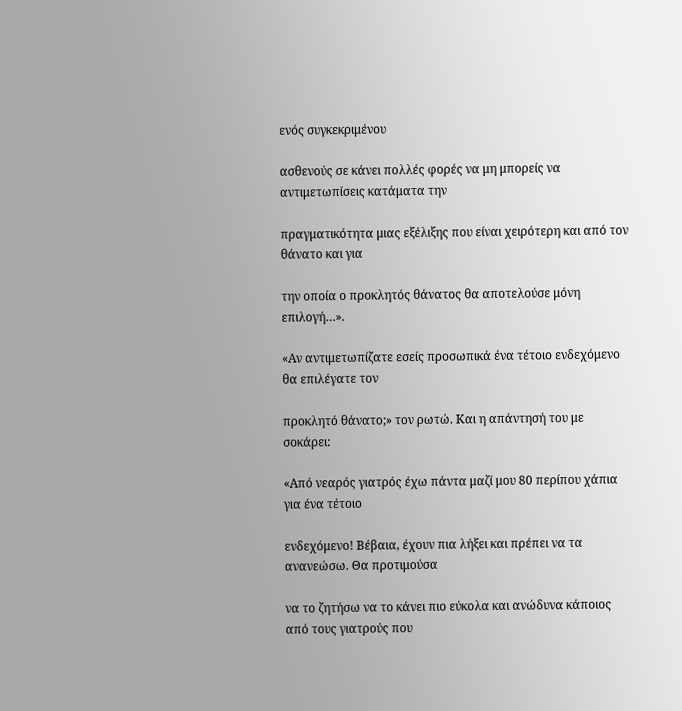ενός συγκεκριμένου

ασθενούς σε κάνει πολλές φορές να μη μπορείς να αντιμετωπίσεις κατάματα την

πραγματικότητα μιας εξέλιξης που είναι χειρότερη και από τον θάνατο και για

την οποία ο προκλητός θάνατος θα αποτελούσε μόνη επιλογή…».

«Αν αντιμετωπίζατε εσείς προσωπικά ένα τέτοιο ενδεχόμενο θα επιλέγατε τον

προκλητό θάνατο;» τον ρωτώ. Και η απάντησή του με σοκάρει:

«Από νεαρός γιατρός έχω πάντα μαζί μου 80 περίπου χάπια για ένα τέτοιο

ενδεχόμενο! Βέβαια, έχουν πια λήξει και πρέπει να τα ανανεώσω. Θα προτιμούσα

να το ζητήσω να το κάνει πιο εύκολα και ανώδυνα κάποιος από τους γιατρούς που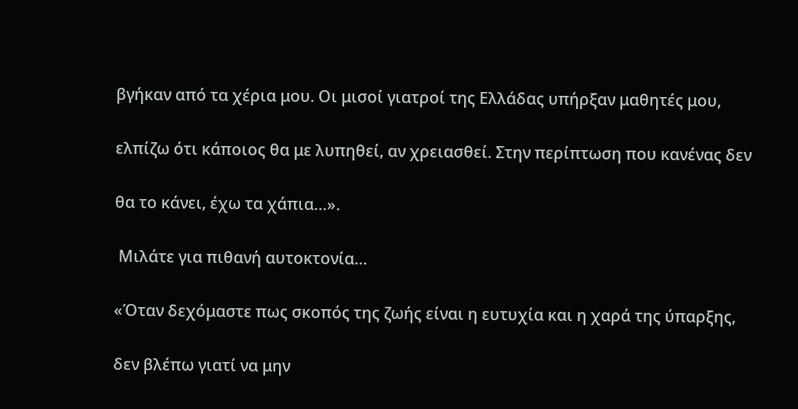βγήκαν από τα χέρια μου. Οι μισοί γιατροί της Ελλάδας υπήρξαν μαθητές μου,

ελπίζω ότι κάποιος θα με λυπηθεί, αν χρειασθεί. Στην περίπτωση που κανένας δεν

θα το κάνει, έχω τα χάπια…».

 Μιλάτε για πιθανή αυτοκτονία…

«Όταν δεχόμαστε πως σκοπός της ζωής είναι η ευτυχία και η χαρά της ύπαρξης,

δεν βλέπω γιατί να μην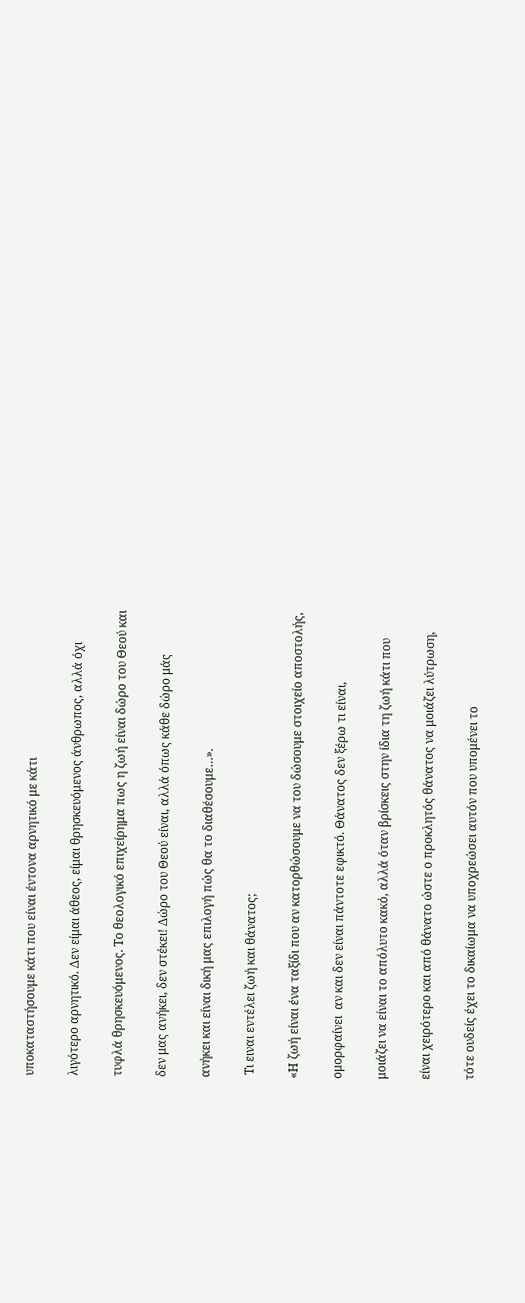υποκαταστήσουμε κάτι που είναι έντονα αρνητικό με κάτι

λιγότερο αρνητικό. Δεν είμαι άθεος, είμαι θρησκευόμενος άνθρωπος, αλλά όχι

τυφλά θρησκευόμενος. Το θεολογικό επιχείρημα πως η ζωή είναι δώρο του Θεού και

δεν μας ανήκει, δεν στέκει! Δώρο του Θεού είναι, αλλά όπως κάθε δώρο μάς

ανήκει και είναι δική μας επιλογή πώς θα το διαθέσουμε…».

 Τι ειναι εντέλει ζωή και θάνατος;

«Η ζωή είναι ένα ταξίδι που αν κατορθώσουμε να του δώσουμε στοιχείο αποστολής,

ομορφαίνει  αν και δεν είναι πάντοτε εφικτό. Θάνατος δεν ξέρω τι είναι,

μοιάζει να είναι το απόλυτο κακό, αλλά όταν βρίσκεις στην ίδια τη ζωή κάτι που

είναι χειρότερο και από θάνατο ώστε ο προκλητός θάνατος να μοιάζει λύτρωση,

τότε ουδείς έχει το δικαίωμα να υποχρεώσει αυτόν που υπομένει το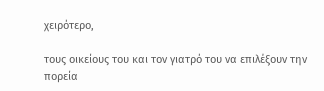χειρότερο,

τους οικείους του και τον γιατρό του να επιλέξουν την πορεία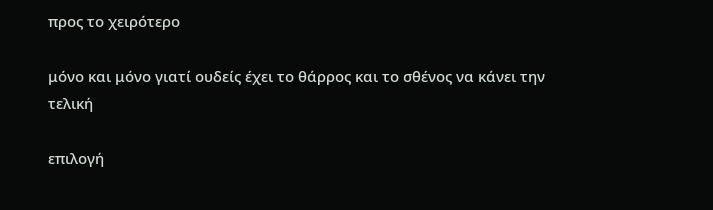προς το χειρότερο

μόνο και μόνο γιατί ουδείς έχει το θάρρος και το σθένος να κάνει την τελική

επιλογή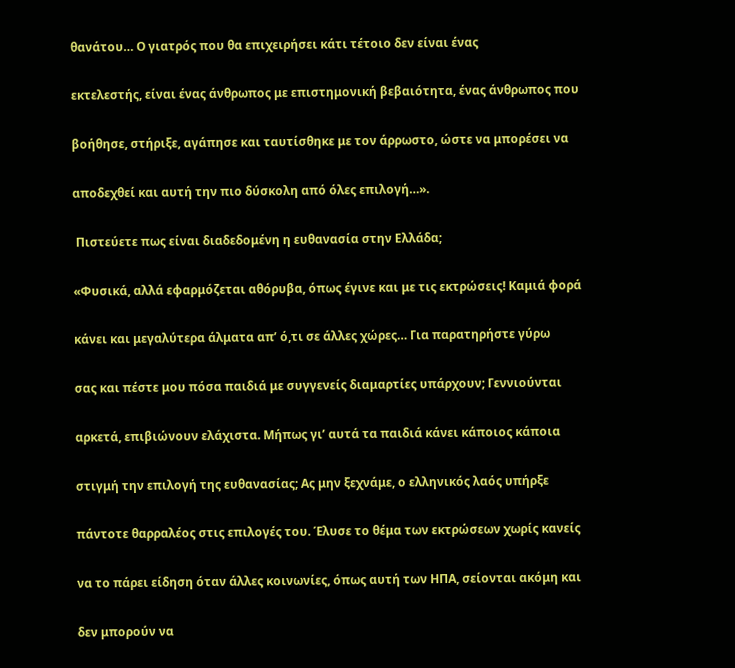θανάτου… Ο γιατρός που θα επιχειρήσει κάτι τέτοιο δεν είναι ένας

εκτελεστής, είναι ένας άνθρωπος με επιστημονική βεβαιότητα, ένας άνθρωπος που

βοήθησε, στήριξε, αγάπησε και ταυτίσθηκε με τον άρρωστο, ώστε να μπορέσει να

αποδεχθεί και αυτή την πιο δύσκολη από όλες επιλογή…».

 Πιστεύετε πως είναι διαδεδομένη η ευθανασία στην Ελλάδα;

«Φυσικά, αλλά εφαρμόζεται αθόρυβα, όπως έγινε και με τις εκτρώσεις! Καμιά φορά

κάνει και μεγαλύτερα άλματα απ’ ό,τι σε άλλες χώρες… Για παρατηρήστε γύρω

σας και πέστε μου πόσα παιδιά με συγγενείς διαμαρτίες υπάρχουν; Γεννιούνται

αρκετά, επιβιώνουν ελάχιστα. Μήπως γι’ αυτά τα παιδιά κάνει κάποιος κάποια

στιγμή την επιλογή της ευθανασίας; Ας μην ξεχνάμε, ο ελληνικός λαός υπήρξε

πάντοτε θαρραλέος στις επιλογές του. Έλυσε το θέμα των εκτρώσεων χωρίς κανείς

να το πάρει είδηση όταν άλλες κοινωνίες, όπως αυτή των ΗΠΑ, σείονται ακόμη και

δεν μπορούν να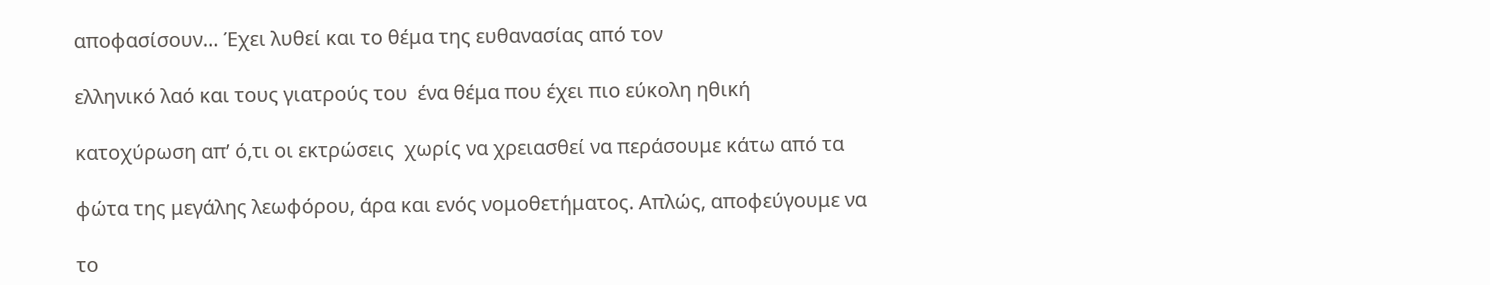αποφασίσουν… Έχει λυθεί και το θέμα της ευθανασίας από τον

ελληνικό λαό και τους γιατρούς του  ένα θέμα που έχει πιο εύκολη ηθική

κατοχύρωση απ’ ό,τι οι εκτρώσεις  χωρίς να χρειασθεί να περάσουμε κάτω από τα

φώτα της μεγάλης λεωφόρου, άρα και ενός νομοθετήματος. Απλώς, αποφεύγουμε να

το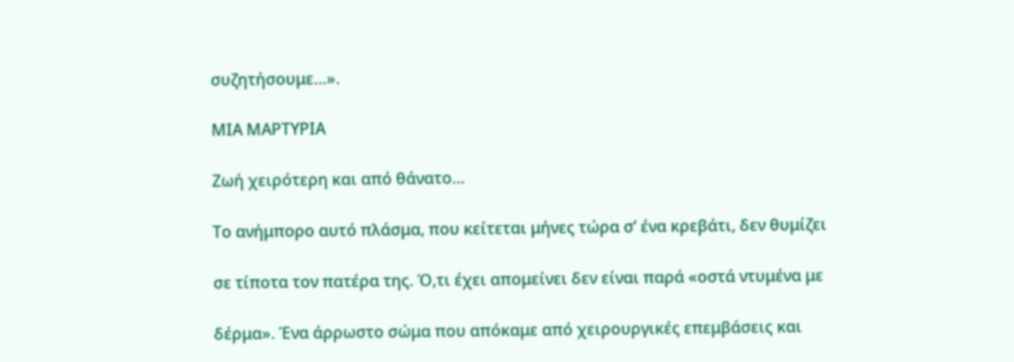συζητήσουμε…».

ΜΙΑ ΜΑΡΤΥΡΙΑ

Ζωή χειρότερη και από θάνατο…

Το ανήμπορο αυτό πλάσμα, που κείτεται μήνες τώρα σ’ ένα κρεβάτι, δεν θυμίζει

σε τίποτα τον πατέρα της. Ό,τι έχει απομείνει δεν είναι παρά «οστά ντυμένα με

δέρμα». Ένα άρρωστο σώμα που απόκαμε από χειρουργικές επεμβάσεις και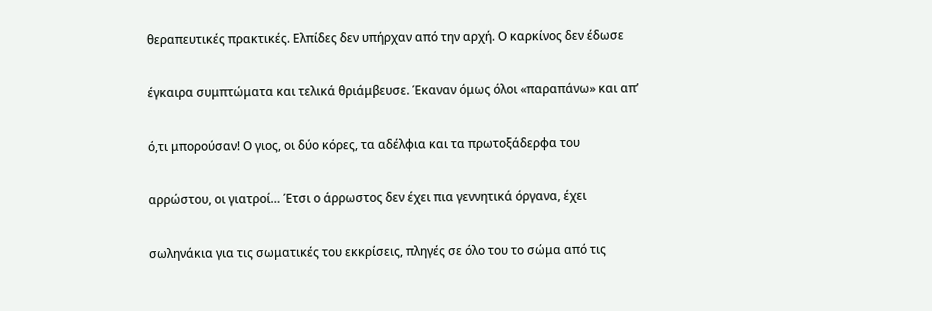θεραπευτικές πρακτικές. Ελπίδες δεν υπήρχαν από την αρχή. Ο καρκίνος δεν έδωσε

έγκαιρα συμπτώματα και τελικά θριάμβευσε. Έκαναν όμως όλοι «παραπάνω» και απ’

ό,τι μπορούσαν! Ο γιος, οι δύο κόρες, τα αδέλφια και τα πρωτοξάδερφα του

αρρώστου, οι γιατροί… Έτσι ο άρρωστος δεν έχει πια γεννητικά όργανα, έχει

σωληνάκια για τις σωματικές του εκκρίσεις, πληγές σε όλο του το σώμα από τις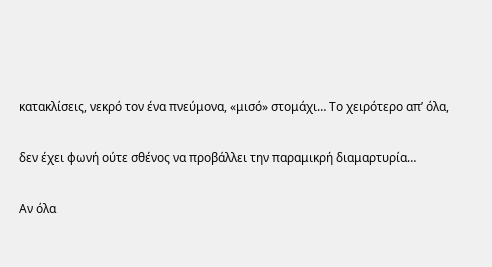κατακλίσεις, νεκρό τον ένα πνεύμονα, «μισό» στομάχι… Το χειρότερο απ’ όλα,

δεν έχει φωνή ούτε σθένος να προβάλλει την παραμικρή διαμαρτυρία…

Αν όλα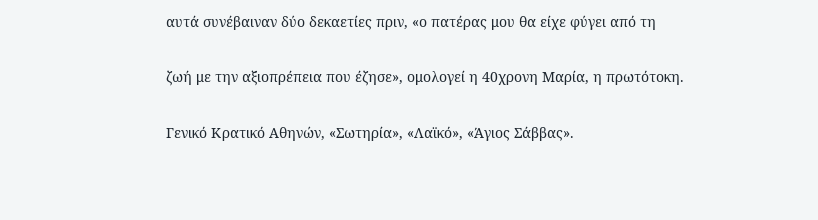αυτά συνέβαιναν δύο δεκαετίες πριν, «ο πατέρας μου θα είχε φύγει από τη

ζωή με την αξιοπρέπεια που έζησε», ομολογεί η 40χρονη Μαρία, η πρωτότοκη.

Γενικό Κρατικό Αθηνών, «Σωτηρία», «Λαϊκό», «Άγιος Σάββας».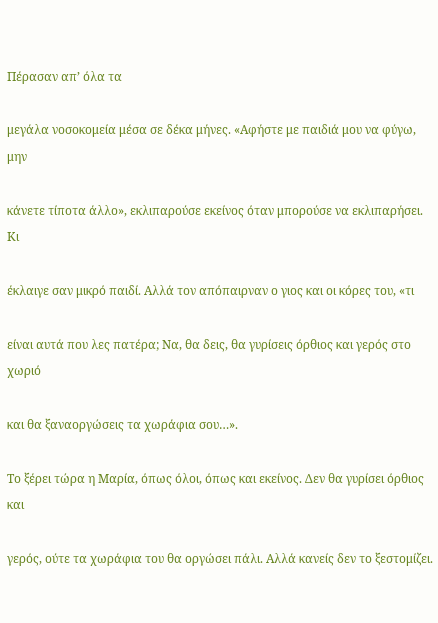Πέρασαν απ’ όλα τα

μεγάλα νοσοκομεία μέσα σε δέκα μήνες. «Αφήστε με παιδιά μου να φύγω, μην

κάνετε τίποτα άλλο», εκλιπαρούσε εκείνος όταν μπορούσε να εκλιπαρήσει. Κι

έκλαιγε σαν μικρό παιδί. Αλλά τον απόπαιρναν ο γιος και οι κόρες του, «τι

είναι αυτά που λες πατέρα; Να, θα δεις, θα γυρίσεις όρθιος και γερός στο χωριό

και θα ξαναοργώσεις τα χωράφια σου…».

Το ξέρει τώρα η Μαρία, όπως όλοι, όπως και εκείνος. Δεν θα γυρίσει όρθιος και

γερός, ούτε τα χωράφια του θα οργώσει πάλι. Αλλά κανείς δεν το ξεστομίζει.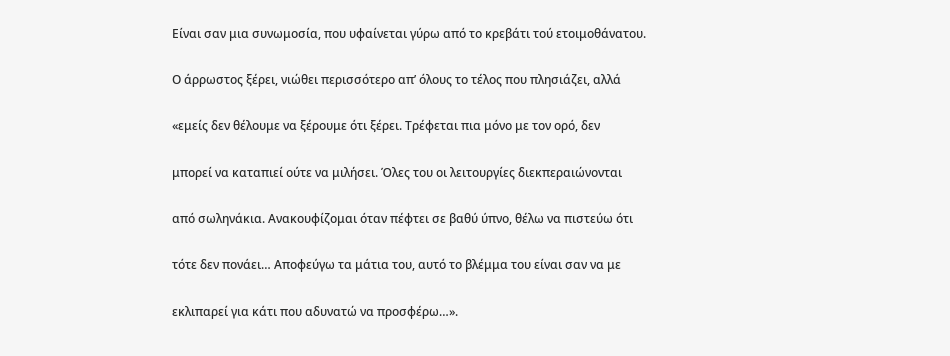Είναι σαν μια συνωμοσία, που υφαίνεται γύρω από το κρεβάτι τού ετοιμοθάνατου.

Ο άρρωστος ξέρει, νιώθει περισσότερο απ’ όλους το τέλος που πλησιάζει, αλλά

«εμείς δεν θέλουμε να ξέρουμε ότι ξέρει. Τρέφεται πια μόνο με τον ορό, δεν

μπορεί να καταπιεί ούτε να μιλήσει. Όλες του οι λειτουργίες διεκπεραιώνονται

από σωληνάκια. Ανακουφίζομαι όταν πέφτει σε βαθύ ύπνο, θέλω να πιστεύω ότι

τότε δεν πονάει… Αποφεύγω τα μάτια του, αυτό το βλέμμα του είναι σαν να με

εκλιπαρεί για κάτι που αδυνατώ να προσφέρω…».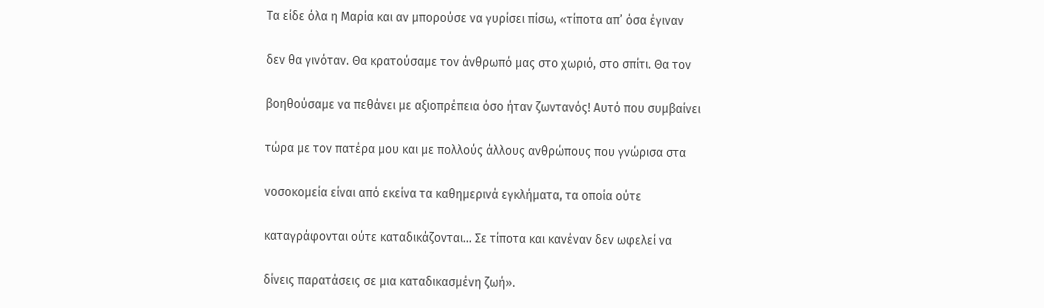Τα είδε όλα η Μαρία και αν μπορούσε να γυρίσει πίσω, «τίποτα απ’ όσα έγιναν

δεν θα γινόταν. Θα κρατούσαμε τον άνθρωπό μας στο χωριό, στο σπίτι. Θα τον

βοηθούσαμε να πεθάνει με αξιοπρέπεια όσο ήταν ζωντανός! Αυτό που συμβαίνει

τώρα με τον πατέρα μου και με πολλούς άλλους ανθρώπους που γνώρισα στα

νοσοκομεία είναι από εκείνα τα καθημερινά εγκλήματα, τα οποία ούτε

καταγράφονται ούτε καταδικάζονται… Σε τίποτα και κανέναν δεν ωφελεί να

δίνεις παρατάσεις σε μια καταδικασμένη ζωή».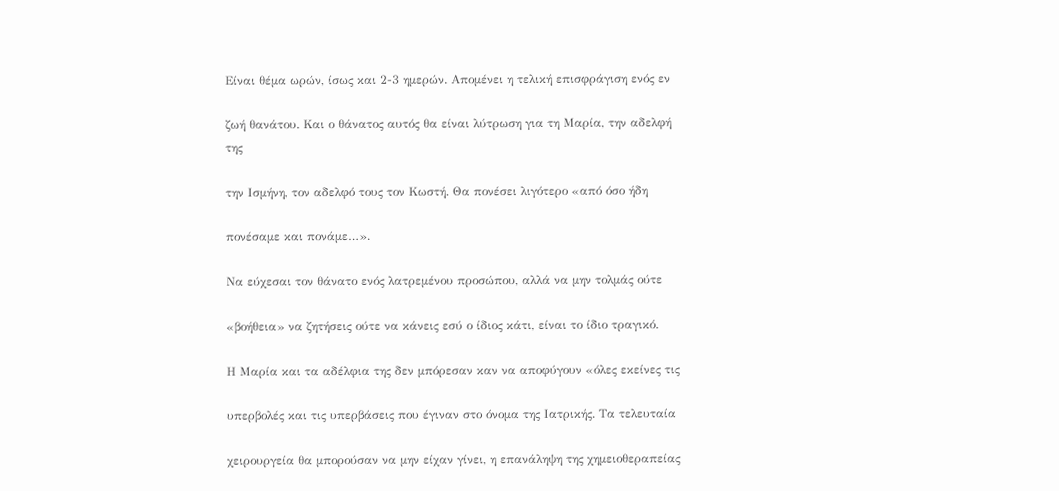Είναι θέμα ωρών, ίσως και 2-3 ημερών. Απομένει η τελική επισφράγιση ενός εν

ζωή θανάτου. Και ο θάνατος αυτός θα είναι λύτρωση για τη Μαρία, την αδελφή της

την Ισμήνη, τον αδελφό τους τον Κωστή. Θα πονέσει λιγότερο «από όσο ήδη

πονέσαμε και πονάμε…».

Να εύχεσαι τον θάνατο ενός λατρεμένου προσώπου, αλλά να μην τολμάς ούτε

«βοήθεια» να ζητήσεις ούτε να κάνεις εσύ ο ίδιος κάτι, είναι το ίδιο τραγικό.

Η Μαρία και τα αδέλφια της δεν μπόρεσαν καν να αποφύγουν «όλες εκείνες τις

υπερβολές και τις υπερβάσεις που έγιναν στο όνομα της Ιατρικής. Τα τελευταία

χειρουργεία θα μπορούσαν να μην είχαν γίνει, η επανάληψη της χημειοθεραπείας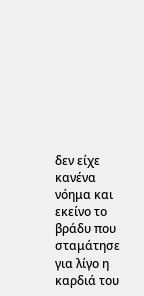δεν είχε κανένα νόημα και εκείνο το βράδυ που σταμάτησε για λίγο η καρδιά του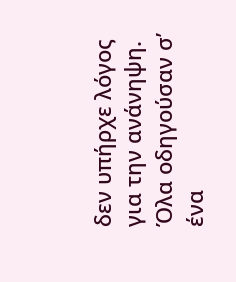δεν υπήρχε λόγος για την ανάνηψη. Όλα οδηγούσαν σ’ ένα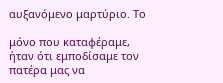αυξανόμενο μαρτύριο. Το

μόνο που καταφέραμε, ήταν ότι εμποδίσαμε τον πατέρα μας να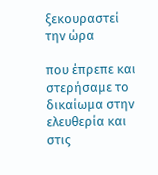ξεκουραστεί την ώρα

που έπρεπε και στερήσαμε το δικαίωμα στην ελευθερία και στις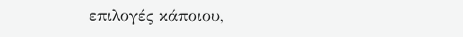επιλογές κάποιου,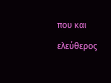που και ελεύθερος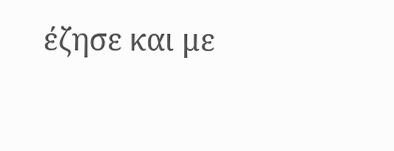έζησε και με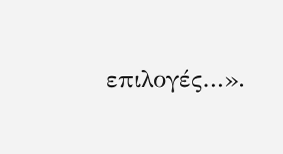επιλογές…».